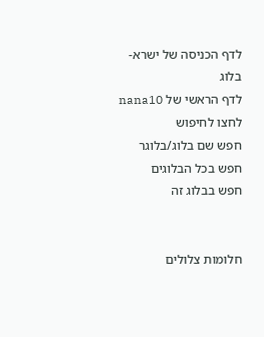לדף הכניסה של ישרא-בלוג
לדף הראשי של nana10
לחצו לחיפוש
חפש שם בלוג/בלוגר
חפש בכל הבלוגים
חפש בבלוג זה


חלומות צלולים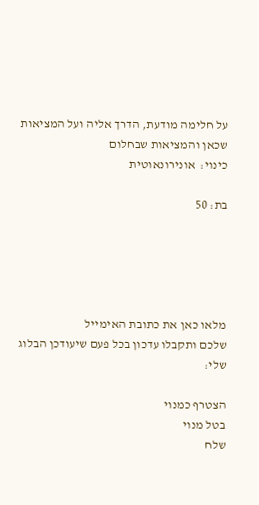על חלימה מודעת, הדרך אליה ועל המציאות שכאן והמציאות שבחלום
כינוי:  אונירונאוטית

בת: 50





מלאו כאן את כתובת האימייל
שלכם ותקבלו עדכון בכל פעם שיעודכן הבלוג שלי:

הצטרף כמנוי
בטל מנוי
שלח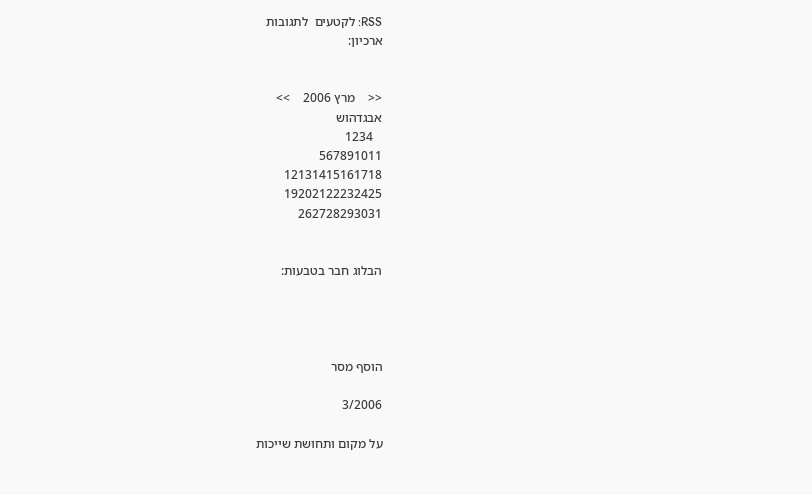RSS: לקטעים  לתגובות
ארכיון:


<<    מרץ 2006    >>
אבגדהוש
   1234
567891011
12131415161718
19202122232425
262728293031


הבלוג חבר בטבעות:




הוסף מסר

3/2006

על מקום ותחושת שייכות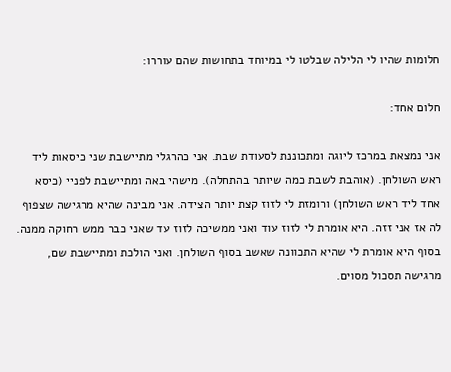חלומות שהיו לי הלילה שבלטו לי במיוחד בתחושות שהם עוררו:

חלום אחד:

אני נמצאת במרכז ליוגה ומתכוננת לסעודת שבת. אני כהרגלי מתיישבת שני כיסאות ליד ראש השולחן. (אוהבת לשבת כמה שיותר בהתחלה). מישהי באה ומתיישבת לפניי (כיסא אחד ליד ראש השולחן) ורומזת לי לזוז קצת יותר הצידה. אני מבינה שהיא מרגישה שצפוף לה אז אני זזה. היא אומרת לי לזוז עוד ואני ממשיכה לזוז עד שאני כבר ממש רחוקה ממנה. בסוף היא אומרת לי שהיא התכוונה שאשב בסוף השולחן. ואני הולכת ומתיישבת שם, מרגישה תסכול מסוים.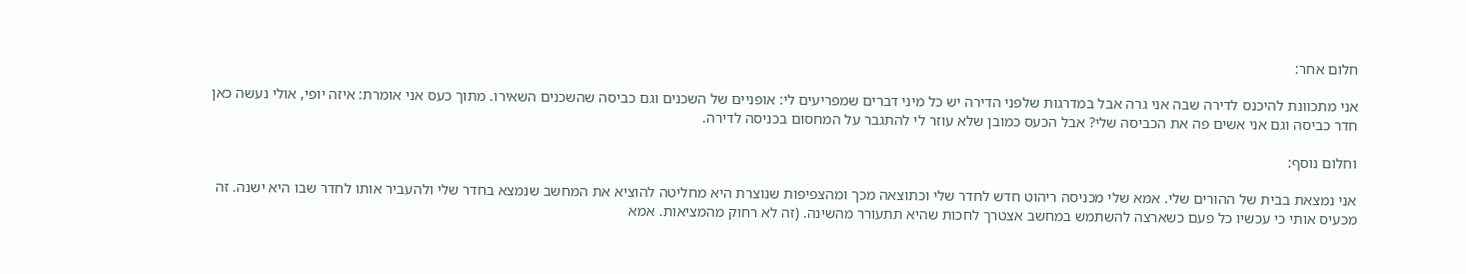חלום אחר:

אני מתכוונת להיכנס לדירה שבה אני גרה אבל במדרגות שלפני הדירה יש כל מיני דברים שמפריעים לי: אופניים של השכנים וגם כביסה שהשכנים השאירו. מתוך כעס אני אומרת: איזה יופי, אולי נעשה כאן חדר כביסה וגם אני אשים פה את הכביסה שלי? אבל הכעס כמובן שלא עוזר לי להתגבר על המחסום בכניסה לדירה.

וחלום נוסף:

אני נמצאת בבית של ההורים שלי. אמא שלי מכניסה ריהוט חדש לחדר שלי וכתוצאה מכך ומהצפיפות שנוצרת היא מחליטה להוציא את המחשב שנמצא בחדר שלי ולהעביר אותו לחדר שבו היא ישנה. זה מכעיס אותי כי עכשיו כל פעם כשארצה להשתמש במחשב אצטרך לחכות שהיא תתעורר מהשינה. (זה לא רחוק מהמציאות. אמא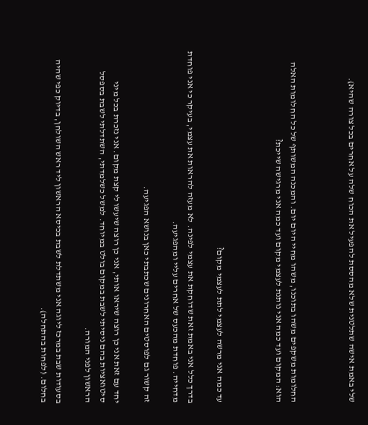שלי באמת אישה שתלטנית שלא מהססת להפעיל את הכוח שלה על אחרים בכל צורה שהיא).



החלומות משקפים משהו בתוכנו, משהו מחיי היום יום. והמכנה המשותף של כל החלומות האלה הוא: המקום ועד כמה אני נותנת לעצמי מקום ועד כמה אני מרגישה שייכת?



עד כמה אני מרשה לעצמי לתת לעצמי מקום?

בדרך כלל אני באמת זאת שדוחקת את עצמי לפינה. לא מעזה להראות את עצמי, בעיקר כי אני פוחדת מדחייה. פוחדת מהכעס של אחרים עליי ומהפגיעה.

זה קשור גם לפוסטים האחרונים שכתבתי כאן בנושא הפגיעה.

יחד עם זאת אני כן רוצה שיראו אותי, אני כן רוצה שיעשו לי קצת מקום. אני נזכרת בכל מיני סיטואציות בהם ניסיתי לשבת במקום בולט במיוחד. למשל כשלמדתי, השתדלתי לשבת בספסל הראשון לפני המורה.

בסעודות שבת במרכז ליוגה אני משתדלת לשבת בכיסא הראשון ליד ראש השולחן, בדיוק כפי שהיה בחלום. (לפחות בהתחלה).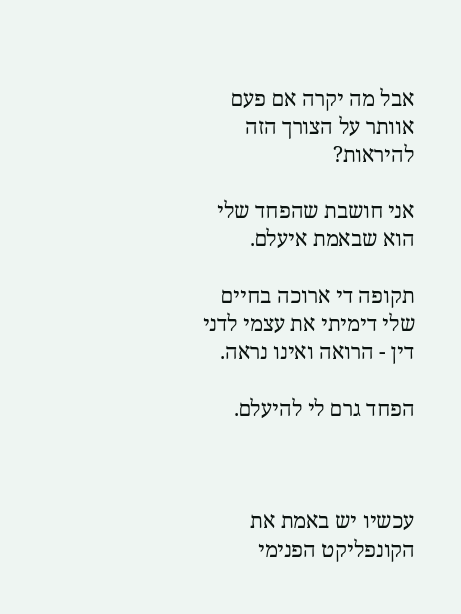אבל מה יקרה אם פעם אוותר על הצורך הזה להיראות?

אני חושבת שהפחד שלי הוא שבאמת איעלם.

תקופה די ארוכה בחיים שלי דימיתי את עצמי לדני דין - הרואה ואינו נראה.

הפחד גרם לי להיעלם.



עכשיו יש באמת את הקונפליקט הפנימי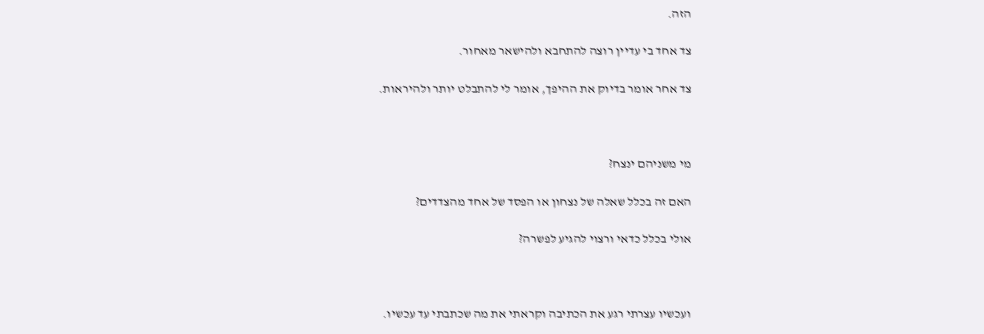הזה.

צד אחד בי עדיין רוצה להתחבא ולהישאר מאחור.

צד אחר אומר בדיוק את ההיפך, אומר לי להתבלט יותר ולהיראות.



מי משניהם ינצח?

האם זה בכלל שאלה של נצחון או הפסד של אחד מהצדדים?

אולי בכלל כדאי ורצוי להגיע לפשרה?



ועכשיו עצרתי רגע את הכתיבה וקראתי את מה שכתבתי עד עכשיו.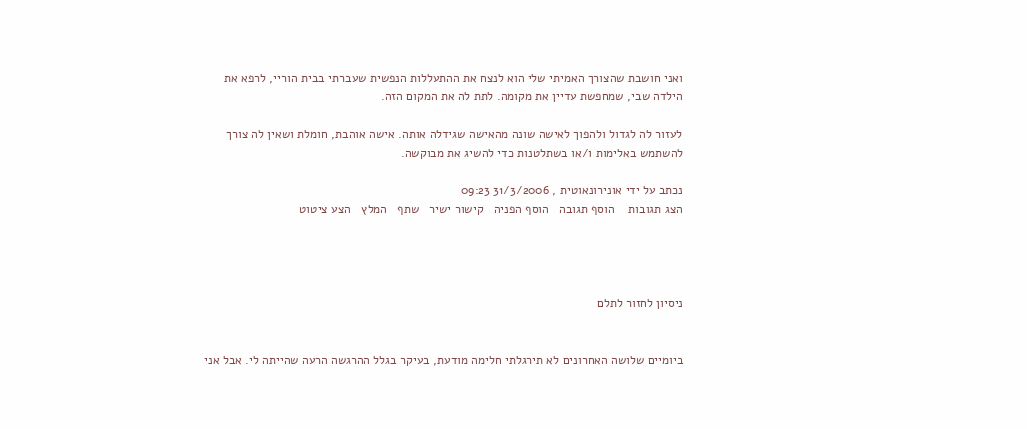ואני חושבת שהצורך האמיתי שלי הוא לנצח את ההתעללות הנפשית שעברתי בבית הוריי, לרפא את הילדה שבי, שמחפשת עדיין את מקומה. לתת לה את המקום הזה.

לעזור לה לגדול ולהפוך לאישה שונה מהאישה שגידלה אותה. אישה אוהבת, חומלת ושאין לה צורך להשתמש באלימות ו/או בשתלטנות כדי להשיג את מבוקשה.

נכתב על ידי אונירונאוטית , 31/3/2006 09:23
הצג תגובות    הוסף תגובה   הוסף הפניה   קישור ישיר   שתף   המלץ   הצע ציטוט




ניסיון לחזור לתלם


ביומיים שלושה האחרונים לא תירגלתי חלימה מודעת, בעיקר בגלל ההרגשה הרעה שהייתה לי. אבל אני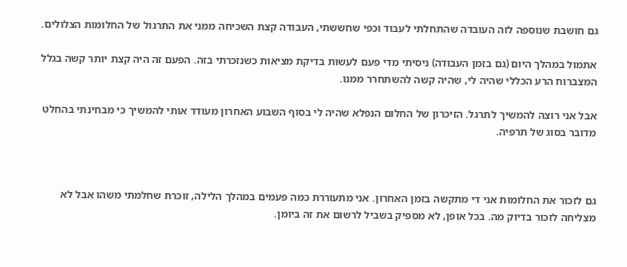גם חושבת שנוספה לזה העובדה שהתחלתי לעבוד וכפי שחששתי, העבודה קצת השכיחה ממני את התרגול של החלומות הצלולים.

אתמול במהלך היום (גם בזמן העבודה) ניסיתי מדי פעם לעשות בדיקת מציאות כשנזכרתי בזה. הפעם זה היה קצת יותר קשה בגלל המצברוח הרע הכללי שהיה לי, שהיה קשה להשתחרר ממנו.

אבל אני רוצה להמשיך לתרגל. הזיכרון של החלום הנפלא שהיה לי בסוף השבוע האחרון מעודד אותי להמשיך כי מבחינתי בהחלט מדובר בסוג של תרפיה.



גם לזכור את החלומות אני די מתקשה בזמן האחרון. אני מתעוררת כמה פעמים במהלך הלילה, זוכרת שחלמתי משהו אבל לא מצליחה לזכור בדיוק מה. בכל אופן, לא מספיק בשביל לרשום את זה ביומן.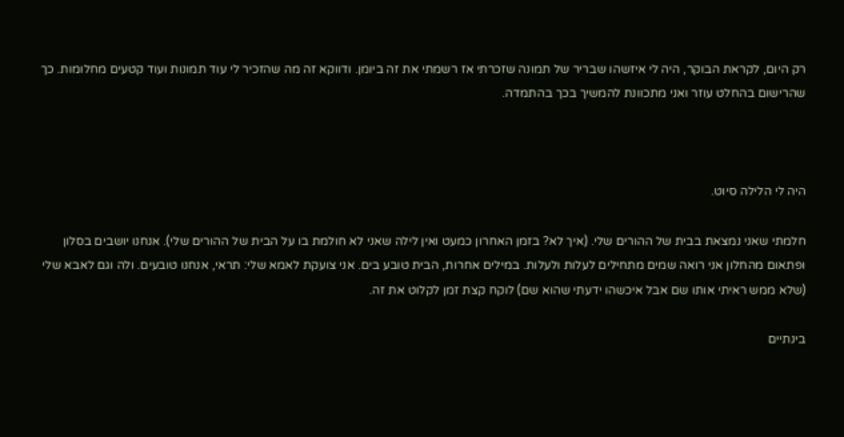רק היום, לקראת הבוקר, היה לי איזשהו שבריר של תמונה שזכרתי אז רשמתי את זה ביומן. ודווקא זה מה שהזכיר לי עוד תמונות ועוד קטעים מחלומות. כך שהרישום בהחלט עוזר ואני מתכוונת להמשיך בכך בהתמדה.



היה לי הלילה סיוט.

חלמתי שאני נמצאת בבית של ההורים שלי. (איך לא? בזמן האחרון כמעט ואין לילה שאני לא חולמת בו על הבית של ההורים שלי). אנחנו יושבים בסלון ופתאום מהחלון אני רואה שמים מתחילים לעלות ולעלות. במילים אחרות, הבית טובע בים. אני צועקת לאמא שלי: תראי, אנחנו טובעים. ולה וגם לאבא שלי (שלא ממש ראיתי אותו שם אבל איכשהו ידעתי שהוא שם) לוקח קצת זמן לקלוט את זה.

בינתיים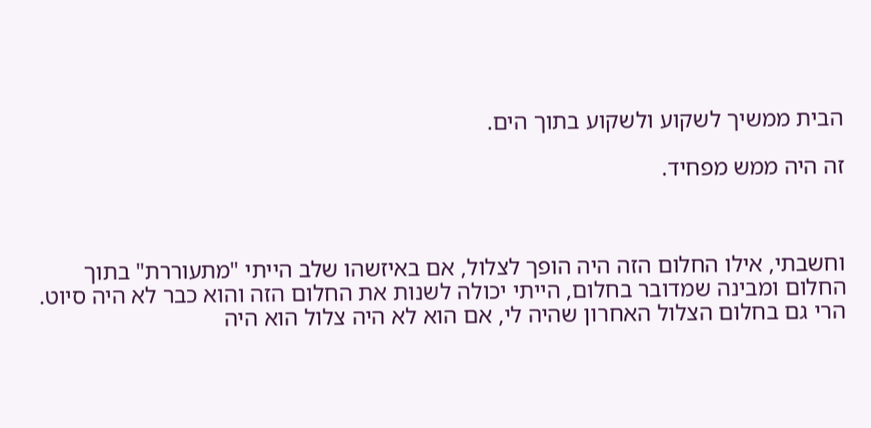הבית ממשיך לשקוע ולשקוע בתוך הים.

זה היה ממש מפחיד.



וחשבתי, אילו החלום הזה היה הופך לצלול, אם באיזשהו שלב הייתי "מתעוררת" בתוך החלום ומבינה שמדובר בחלום, הייתי יכולה לשנות את החלום הזה והוא כבר לא היה סיוט. הרי גם בחלום הצלול האחרון שהיה לי, אם הוא לא היה צלול הוא היה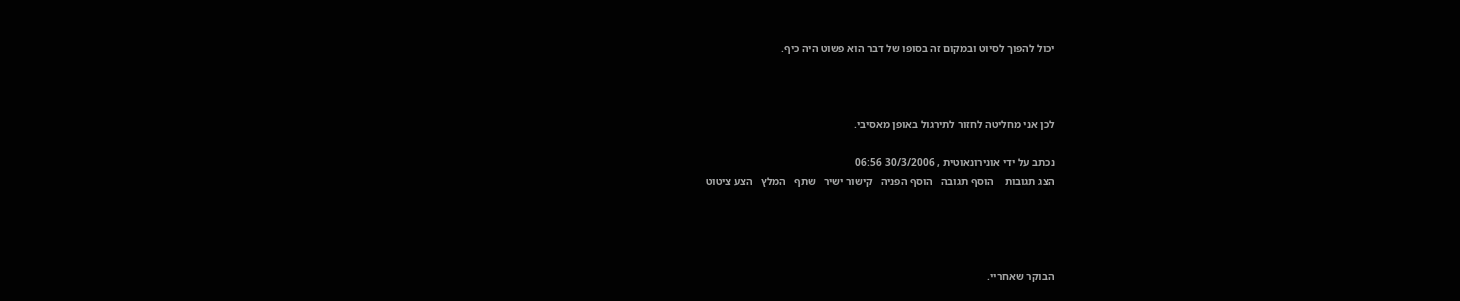יכול להפוך לסיוט ובמקום זה בסופו של דבר הוא פשוט היה כיף.



לכן אני מחליטה לחזור לתירגול באופן מאסיבי.

נכתב על ידי אונירונאוטית , 30/3/2006 06:56
הצג תגובות    הוסף תגובה   הוסף הפניה   קישור ישיר   שתף   המלץ   הצע ציטוט




הבוקר שאחריי.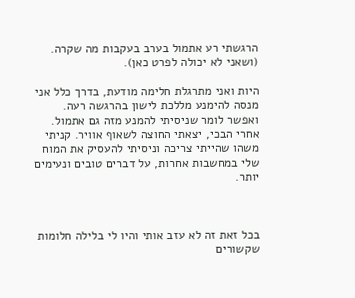הרגשתי רע אתמול בערב בעקבות מה שקרה. (ושאני לא יכולה לפרט כאן).

היות ואני מתרגלת חלימה מודעת, בדרך כלל אני מנסה להימנע מללכת לישון בהרגשה רעה. ואפשר לומר שניסיתי להמנע מזה גם אתמול. אחרי הבכי, יצאתי החוצה לשאוף אוויר. קניתי משהו שהייתי צריכה וניסיתי להעסיק את המוח שלי במחשבות אחרות, על דברים טובים ונעימים יותר.



בכל זאת זה לא עזב אותי והיו לי בלילה חלומות שקשורים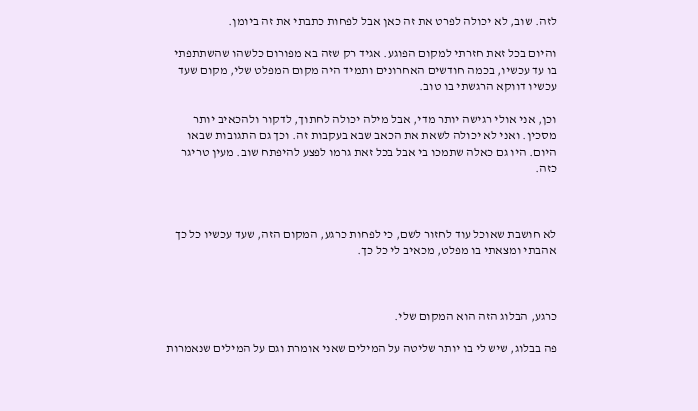לזה. שוב, לא יכולה לפרט את זה כאן אבל לפחות כתבתי את זה ביומן.

והיום בכל זאת חזרתי למקום הפוגע. אגיד רק שזה בא מפורום כלשהו שהשתתפתי בו עד עכשיו, בכמה חודשים האחרונים ותמיד היה מקום המפלט שלי, מקום שעד עכשיו דווקא הרגשתי בו טוב.

וכן, אני אולי רגישה יותר מדי, אבל מילה יכולה לחתוך, לדקור ולהכאיב יותר מסכין. ואני לא יכולה לשאת את הכאב שבא בעקבות זה. וכך גם התגובות שבאו היום. היו גם כאלה שתמכו בי אבל בכל זאת גרמו לפצע להיפתח שוב. מעין טריגר כזה.



לא חושבת שאוכל עוד לחזור לשם, כי לפחות כרגע, המקום הזה, שעד עכשיו כל כך אהבתי ומצאתי בו מפלט, מכאיב לי כל כך.



כרגע, הבלוג הזה הוא המקום שלי.

פה בבלוג, שיש לי בו יותר שליטה על המילים שאני אומרת וגם על המילים שנאמרות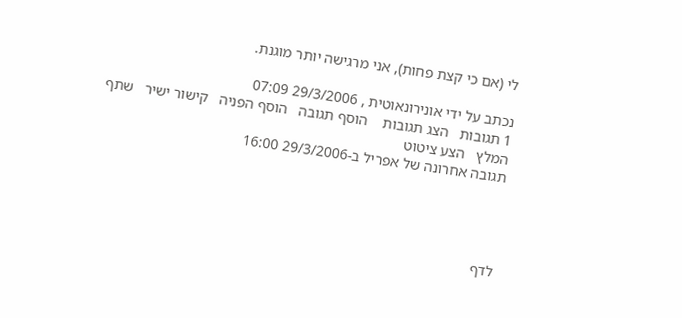לי (אם כי קצת פחות), אני מרגישה יותר מוגנת.

נכתב על ידי אונירונאוטית , 29/3/2006 07:09
1 תגובות   הצג תגובות    הוסף תגובה   הוסף הפניה   קישור ישיר   שתף   המלץ   הצע ציטוט
תגובה אחרונה של אפריל ב-29/3/2006 16:00




לדף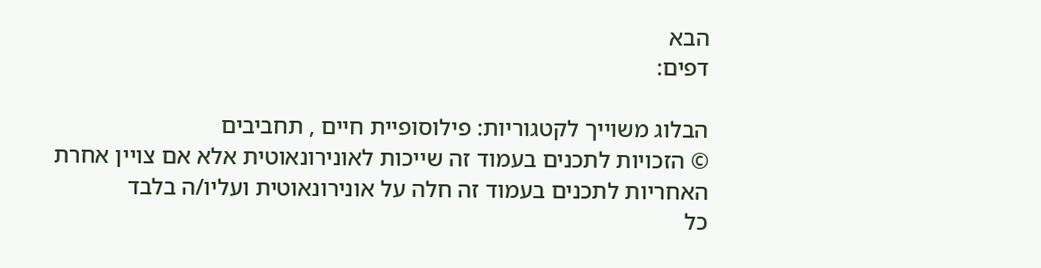הבא
דפים:

הבלוג משוייך לקטגוריות: פילוסופיית חיים , תחביבים
© הזכויות לתכנים בעמוד זה שייכות לאונירונאוטית אלא אם צויין אחרת
האחריות לתכנים בעמוד זה חלה על אונירונאוטית ועליו/ה בלבד
כל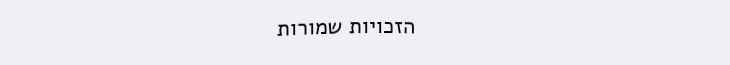הזכויות שמורות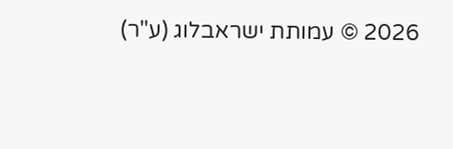2026 © עמותת ישראבלוג (ע"ר)